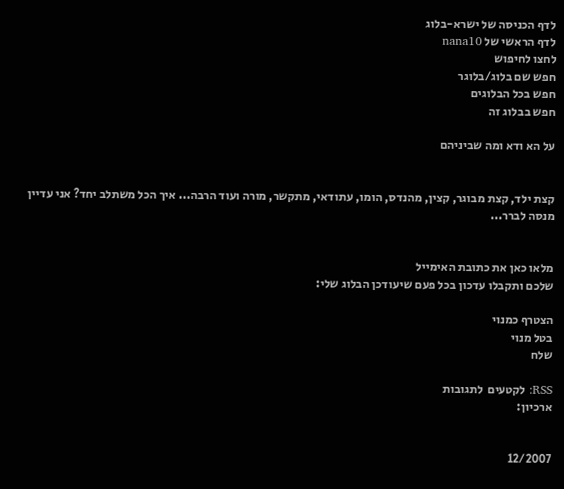לדף הכניסה של ישרא-בלוג
לדף הראשי של nana10
לחצו לחיפוש
חפש שם בלוג/בלוגר
חפש בכל הבלוגים
חפש בבלוג זה

על הא ודא ומה שביניהם


קצת ילד, קצת מבוגר, קצין, מהנדס, הומו, עתודאי, מתקשר, מורה ועוד הרבה... איך הכל משתלב יחד? אני עדיין מנסה לברר...


מלאו כאן את כתובת האימייל
שלכם ותקבלו עדכון בכל פעם שיעודכן הבלוג שלי:

הצטרף כמנוי
בטל מנוי
שלח

RSS: לקטעים  לתגובות
ארכיון:


12/2007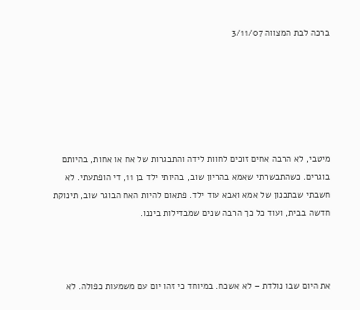ברכה לבת המצווה 3/11/07






מיטבי, לא הרבה אחים זוכים לחוות לידה והתבגרות של אח או אחות, בהיותם בוגרים. כשהתבשרתי שאמא בהריון שוב, בהיותי ילד בן 11, די הופתעתי. לא חשבתי שבתכנון של אמא ואבא עוד ילד. פתאום להיות האח הבוגר שוב, תינוקת חדשה בבית, ועוד כל כך הרבה שנים שמבדילות ביננו.



את היום שבו נולדת – לא אשכח. במיוחד כי זהו יום עם משמעות כפולה. לא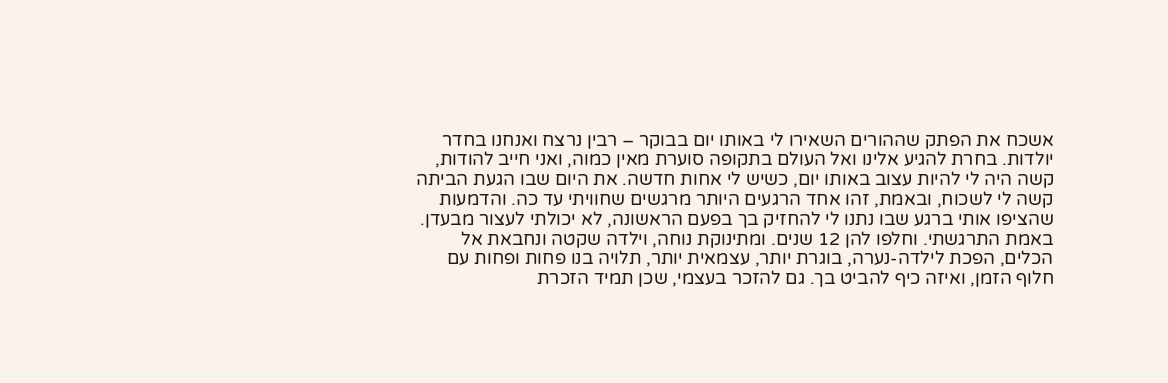אשכח את הפתק שההורים השאירו לי באותו יום בבוקר – רבין נרצח ואנחנו בחדר יולדות. בחרת להגיע אלינו ואל העולם בתקופה סוערת מאין כמוה, ואני חייב להודות, קשה היה לי להיות עצוב באותו יום, כשיש לי אחות חדשה. את היום שבו הגעת הביתה קשה לי לשכוח, ובאמת, זהו אחד הרגעים היותר מרגשים שחוויתי עד כה. והדמעות שהציפו אותי ברגע שבו נתנו לי להחזיק בך בפעם הראשונה, לא יכולתי לעצור מבעדן. באמת התרגשתי. וחלפו להן 12 שנים. ומתינוקת נוחה, וילדה שקטה ונחבאת אל הכלים, הפכת לילדה-נערה, בוגרת יותר, עצמאית יותר, תלויה בנו פחות ופחות עם חלוף הזמן, ואיזה כיף להביט בך. גם להזכר בעצמי, שכן תמיד הזכרת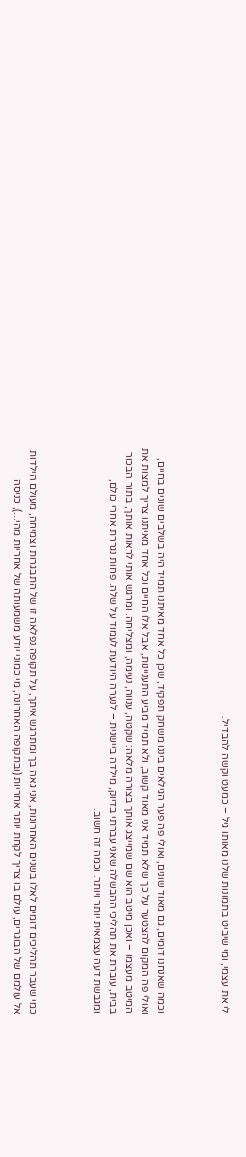לי את עצמי, ומי שיביט בתמונות שלנו מאותו גיל – כמעט וקשה להבדיל.



וכמה שאנחנו דומים, גם מאוד שונים, ואולי פה פער הגילאים ביננו משחק תפקיד, שכן כל אחד מאיתנו תמיד היה בשלבים שונים בחיים, ואולי פה המקום להצטער על כך שלא תמיד אני מאוד קשוב, ולא תמיד מביע התעניינות, אבל אלו החיים וכל אחד מאיתנו צריך למצות את המיטב מעצמו – ואכן מיטב הוא שם שמייצג אותך בצורה מלאה: שקטה, ענווה, נעימה, ומצליחה. ומרגש אותי לראות אותך, בתור הבכור בבית, עוברת את תהליכי ההבשלה שאני עברתי בדיוק, מילדה ביישנית – לנערה היודעת לעמוד על שלה. פחות נגררת אחרי כולם, ומגבשת דעה עצמאית יותר ויותר. וכמה זה חשוב.



כמי שעבר תהליכים דומים לאלו בשנים האחרונות, אני גאה בך ומתרגש איתך, על תקופה נפלאה זו של התבגרות וצמיחה, מעולם הילדות אל עולמם של הבוגרים, עולם בו צריך לקחת יותר אחריות (ובתקופה האחרונה, מי כמוני יודע משמעותה של אחריות מהי...), כניסה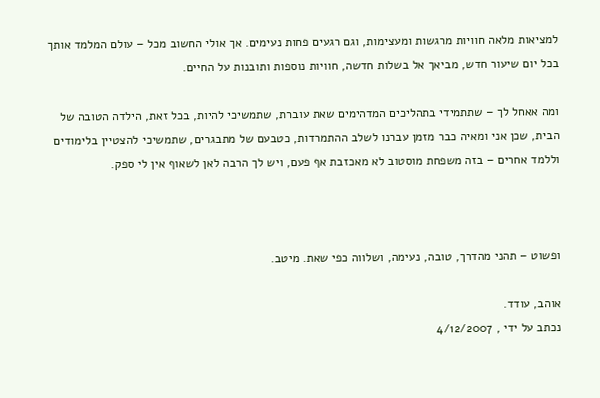למציאות מלאה חוויות מרגשות ומעצימות, וגם רגעים פחות נעימים. אך אולי החשוב מכל – עולם המלמד אותך בכל יום שיעור חדש, מביאך אל בשלות חדשה, חוויות נוספות ותובנות על החיים.

ומה אאחל לך – שתתמידי בתהליכים המדהימים שאת עוברת, שתמשיכי להיות, בכל זאת, הילדה הטובה של הבית, שכן אני ומאיה כבר מזמן עברנו לשלב ההתמרדות, כטבעם של מתבגרים, שתמשיכי להצטיין בלימודים וללמד אחרים – בזה משפחת מוסטוב לא מאכזבת אף פעם, ויש לך הרבה לאן לשאוף אין לי ספק.



ופשוט – תהני מהדרך, טובה, נעימה, ושלווה כפי שאת. מיטב.

אוהב, עודד.
נכתב על ידי , 4/12/2007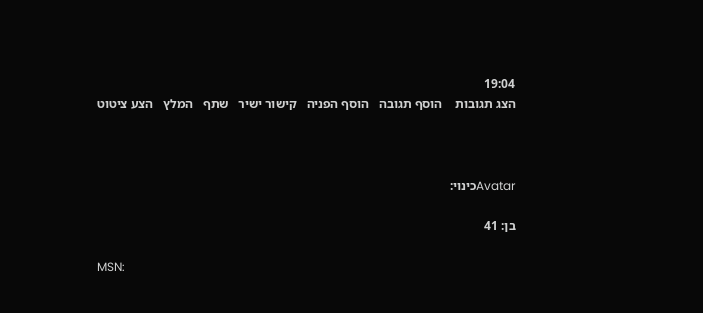19:04
הצג תגובות    הוסף תגובה   הוסף הפניה   קישור ישיר   שתף   המלץ   הצע ציטוט



Avatarכינוי:

בן: 41

MSN: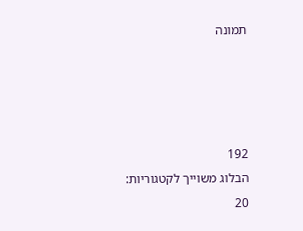תמונה




192
הבלוג משוייך לקטגוריות: 20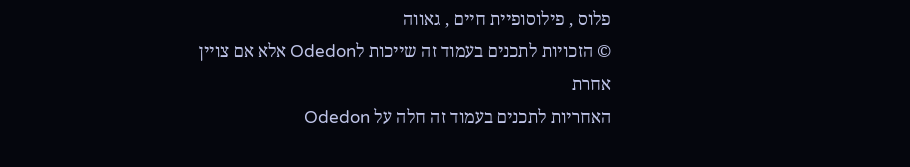פלוס , פילוסופיית חיים , גאווה
© הזכויות לתכנים בעמוד זה שייכות לOdedon אלא אם צויין אחרת
האחריות לתכנים בעמוד זה חלה על Odedon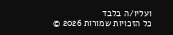ועליו/ה בלבד
כל הזכויות שמורות 2026 ©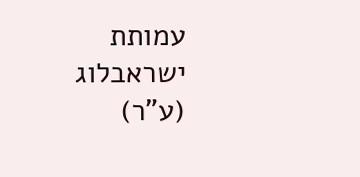עמותת ישראבלוג (ע"ר)